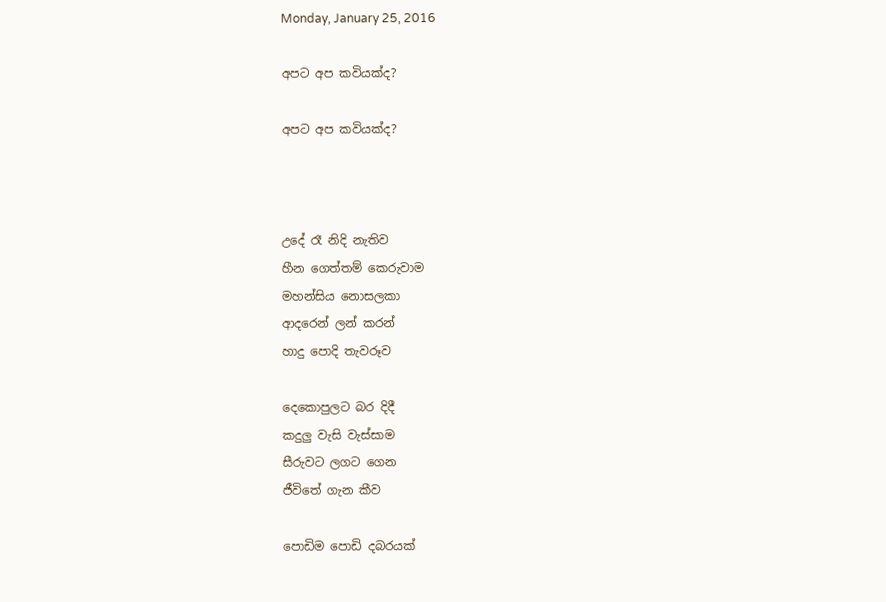Monday, January 25, 2016

අපට අප කවියක්ද?

අපට අප කවියක්ද?



උදේ රෑ නිදි නැතිව
හීන ගෙත්තම් කෙරුවාම
මහන්සිය නොසලකා
ආදරෙන් ලන් කරන්
හාදු පොදි තැවරූව

දෙකොපුලට බර දිදී
කදුලු වැසි වැස්සාම
සීරුවට ලගට ගෙන
ජීවිතේ ගැන කීව

පොඩිම පොඩි දබරයක්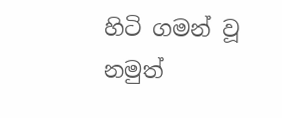හිටි ගමන් වූ නමුත්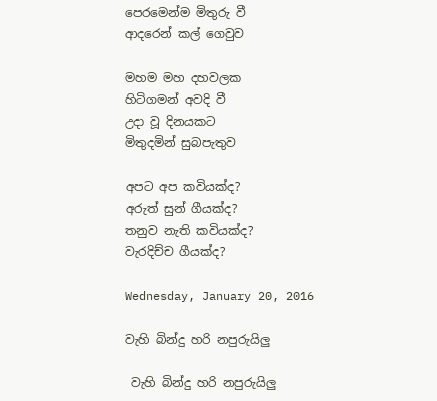පෙරමෙන්ම මිතුරු වී
ආදරෙන් කල් ගෙවුව

මහම මහ දහවලක
හිටිගමන් අවදි වී
උදා වූ දිනයකට
මිතුදමින් සුබපැතුව

අපට අප කවියක්ද?
අරුත් සුන් ගීයක්ද?
තනුව නැති කවියක්ද?
වැරදිච්ච ගීයක්ද?

Wednesday, January 20, 2016

වැහි බින්දු හරි නපුරුයිලු

 වැහි බින්දු හරි නපුරුයිලු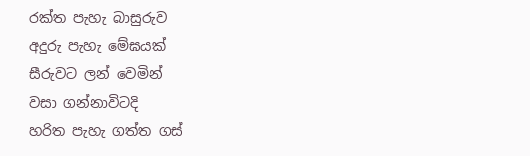රක්ත පැහැ බාසුරුව
අදුරු පැහැ මේඝයක්
සීරුවට ලන් වෙමින්
වසා ගන්නාවිටදි
හරිත පැහැ ගත්ත ගස්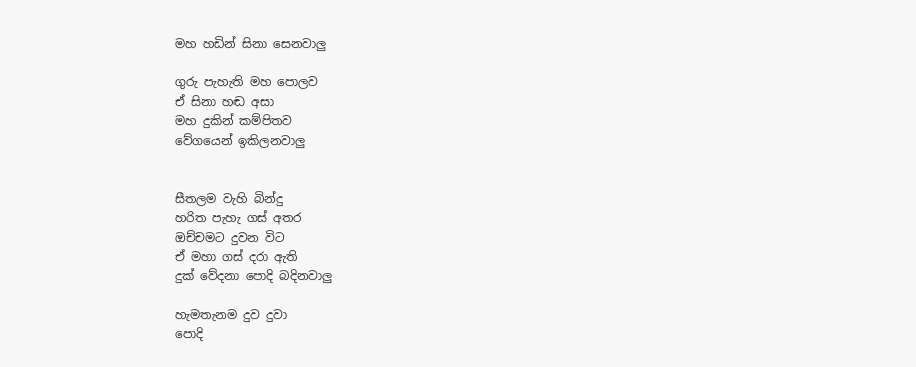මහ හඩින් සිනා සෙනවාලු

ගුරු පැහැති මහ පොලව
ඒ සිනා හඬ අසා
මහ දුකින් කම්පිතව
වේගයෙන් ඉකිලනවාලු


සීතලම වැහි බින්දු
හරිත පැහැ ගස් අතර
ඔච්චමට දුවන විට
ඒ මහා ගස් දරා ඇති
දුක් වේදනා පොදි බදිනවාලු

හැමතැනම දුව දුවා
පොදි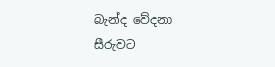බැන්ද වේදනා
සීරුවට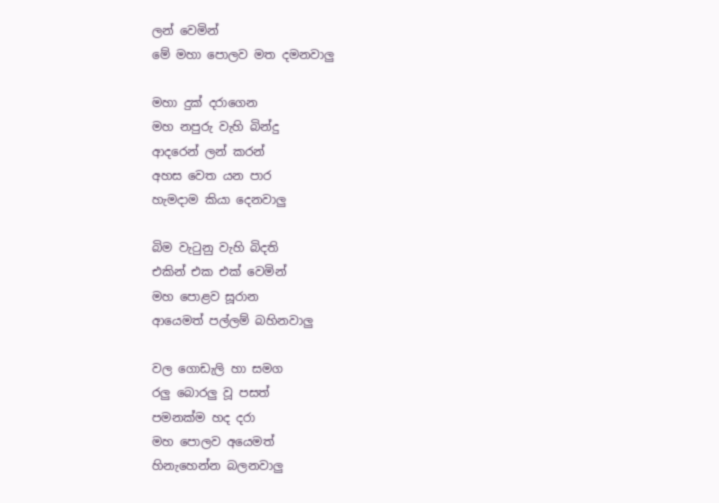ලන් වෙමින්
මේ මහා පොලව මත දමනවාලු

මහා දුක් දරාගෙන
මහ නපුරු වැහි බින්දු
ආදරෙන් ලන් කරන්
අහස වෙත යන පාර
හැමදාම කියා දෙනවාලු

බිම වැටුනු වැහි බිදති
එකින් එක එක් වෙමින්
මහ පොළව සූරාන
ආයෙමත් පල්ලම් බහිනවාලු

වල ගොඩැලි හා සමග
රලු බොරලු වූ පසත්
පමනක්ම හද දරා
මහ පොලව අයෙමත්
හිනැහෙන්න බලනවාලු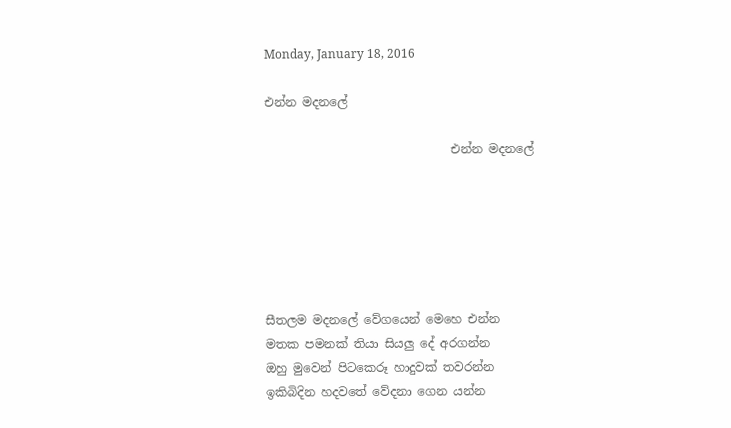Monday, January 18, 2016

එන්න මදනලේ

                               එන්න මදනලේ






සීතලම මදනලේ වේගයෙන් මෙහෙ එන්න
මතක පමනක් තියා සියලු දේ අරගන්න
ඔහු මුවෙන් පිටකෙරූ හාදුවක් තවරන්න
ඉකිබිදින හදවතේ වේදනා ගෙන යන්න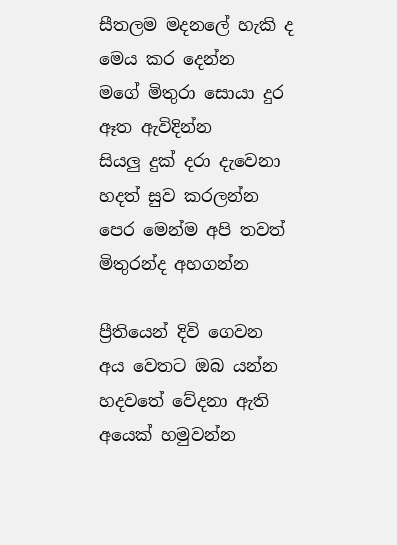සීතලම මදනලේ හැකි ද මෙය කර දෙන්න
මගේ මිතුරා සොයා දුර ඈත ඇවිදින්න
සියලු දුක් දරා දැවෙනා හදත් සුව කරලන්න
පෙර මෙන්ම අපි තවත් මිතුරන්ද අහගන්න

ප්‍රීතියෙන් දිවි ගෙවන අය වෙතට ඔබ යන්න
හදවතේ වේදනා ඇති අයෙක් හමුවන්න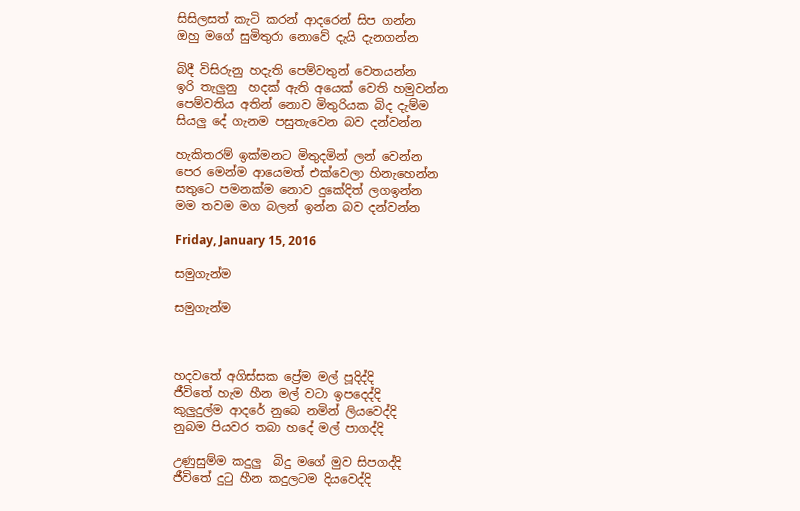සිසිලසත් කැටි කරන් ආදරෙන් සිප ගන්න
ඔහු මගේ සුමිතුරා නොවේ දැයි දැනගන්න

බිදී විසිරුනු හදැති පෙම්වතුන් වෙතයන්න
ඉරි තැලුනු  හදක් ඇති අයෙක් වෙති හමුවන්න
පෙම්වතිය අතින් නොව මිතුරියක බිද දැම්ම
සියලු දේ ගැනම පසුතැවෙන බව දන්වන්න

හැකිතරම් ඉක්මනට මිතුදමින් ලන් වෙන්න
පෙර මෙන්ම ආයෙමත් එක්වෙලා හිනැහෙන්න
සතුටෙ පමනක්ම නොව දුකේදිත් ලගඉන්න
මම තවම මග බලන් ඉන්න බව දන්වන්න

Friday, January 15, 2016

සමුගැන්ම

සමුගැන්ම



හදවතේ අගිස්සක ප්‍රේම මල් පූදිද්දි
ජීවිතේ හැම හීන මල් වටා ඉපදෙද්දි
කුලුදුල්ම ආදරේ නුබෙ නමින් ලියවෙද්දි
නුබම පියවර තබා හදේ මල් පාගද්දි

උණුසුම්ම කදුලු  බිදු මගේ මුව සිපගද්දි
ජීවිතේ දුටු හීන කදුලටම දියවෙද්දි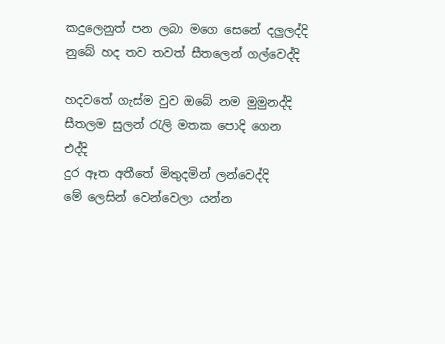කදුලෙනුත් පන ලබා මගෙ සෙනේ දලුලද්දි
නුබේ හද තව තවත් සීතලෙන් ගල්වෙද්දි

හදවතේ ගැස්ම වුව ඔබේ නම මුමුනද්දි
සීතලම සුලන් රැලි මතක පොදි ගෙන එද්දි
දුර ඈත අතීතේ මිතුදමින් ලන්වෙද්දි
මේ ලෙසින් වෙන්වෙලා යන්න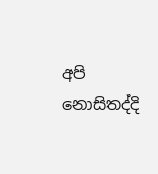අපි නොසිතද්දි